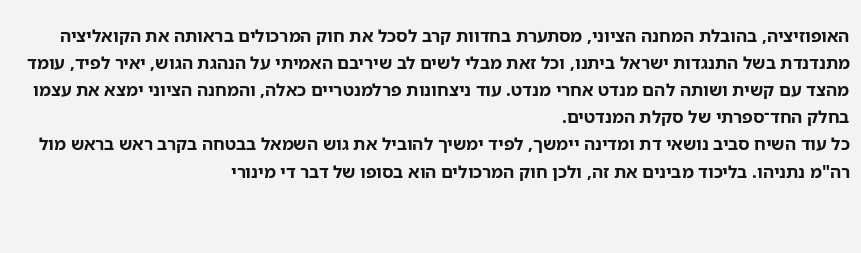האופוזיציה, בהובלת המחנה הציוני, מסתערת בחדוות קרב לסכל את חוק המרכולים בראותה את הקואליציה מתנדנדת בשל התנגדות ישראל ביתנו, וכל זאת מבלי לשים לב שיריבם האמיתי על הנהגת הגוש, יאיר לפיד, עומד מהצד עם קשית ושותה להם מנדט אחרי מנדט. עוד ניצחונות פרלמנטריים כאלה, והמחנה הציוני ימצא את עצמו בחלק החד־ספרתי של סקלת המנדטים.
כל עוד השיח סביב נושאי דת ומדינה יימשך, לפיד ימשיך להוביל את גוש השמאל בבטחה בקרב ראש בראש מול רה"מ נתניהו. בליכוד מבינים את זה, ולכן חוק המרכולים הוא בסופו של דבר די מינורי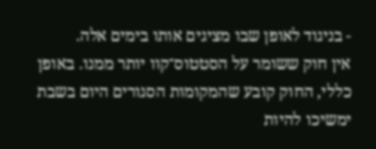- בניגוד לאופן שבו מציגים אותו בימים אלה.
אין חוק ששומר על הסטטוס־קוו יותר ממנו. באופן כללי, החוק קובע שהמקומות הסגורים היום בשבת ימשיכו להיות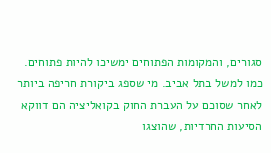סגורים, והמקומות הפתוחים ימשיכו להיות פתוחים. כמו למשל בתל אביב. מי שספג ביקורת חריפה ביותר לאחר שסוכם על העברת החוק בקואליציה הם דווקא הסיעות החרדיות, שהוצגו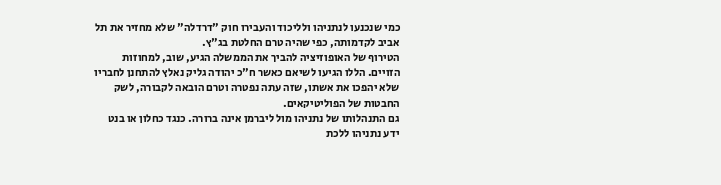כמי שנכנעו לנתניהו ולליכוד והעבירו חוק "דרדלה" שלא מחזיר את תל אביב לקדמותה, כפי שהיה טרם החלטת בג"ץ.
הטירוף של האופוזיציה להביך את הממשלה הגיע, שוב, למחוזות הזויים. הללו הגיעו לשיאם כאשר ח"כ יהודה גליק נאלץ להתחנן לחבריו שלא יהפכו את אשתו, שזה עתה נפטרה וטרם הובאה לקבורה, לשק החבטות של הפוליטיקאים.
גם התנהלותו של נתניהו מול ליברמן אינה ברורה. כנגד כחלון או בנט ידע נתניהו ללכת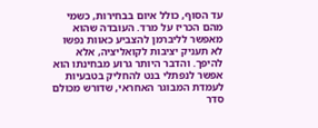עד הסוף, כולל איום בבחירות, כשמי מהם הכריז על מרד. העובדה שהוא מאפשר לליברמן להצביע כאוות נפשו לא תעניק יציבות לקואליציה, אלא להיפך. והדבר היותר גרוע מבחינתו הוא אפשר לנפתלי בנט להחליק בטבעיות לעמדת המבוגר האחראי, שדורש מכולם סדר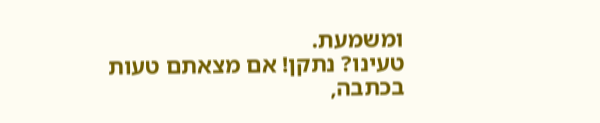ומשמעת.
טעינו? נתקן! אם מצאתם טעות בכתבה,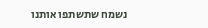נשמח שתשתפו אותנו